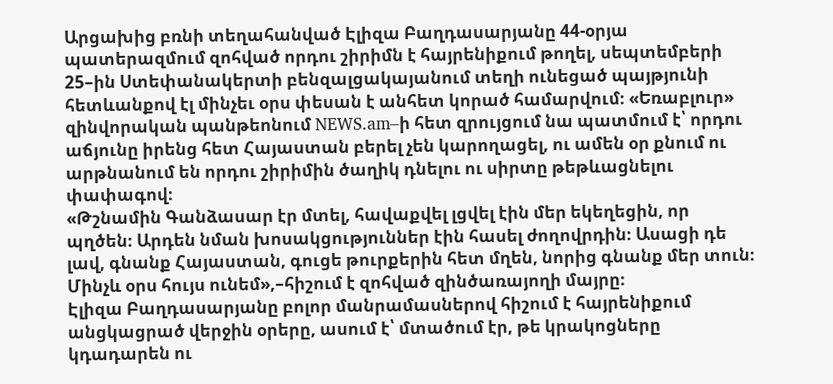Արցախից բռնի տեղահանված Էլիզա Բաղդասարյանը 44-օրյա պատերազմում զոհված որդու շիրիմն է հայրենիքում թողել, սեպտեմբերի 25–ին Ստեփանակերտի բենզալցակայանում տեղի ունեցած պայթյունի հետևանքով էլ մինչեւ օրս փեսան է անհետ կորած համարվում։ «Եռաբլուր» զինվորական պանթեոնում NEWS.am–ի հետ զրույցում նա պատմում է՝ որդու աճյունը իրենց հետ Հայաստան բերել չեն կարողացել, ու ամեն օր քնում ու արթնանում են որդու շիրիմին ծաղիկ դնելու ու սիրտը թեթևացնելու փափագով։
«Թշնամին Գանձասար էր մտել, հավաքվել լցվել էին մեր եկեղեցին, որ պղծեն։ Արդեն նման խոսակցություններ էին հասել ժողովրդին։ Ասացի դե լավ, գնանք Հայաստան, գուցե թուրքերին հետ մղեն, նորից գնանք մեր տուն։ Մինչև օրս հույս ունեմ»,–հիշում է զոհված զինծառայողի մայրը։
Էլիզա Բաղդասարյանը բոլոր մանրամասներով հիշում է հայրենիքում անցկացրած վերջին օրերը, ասում է՝ մտածում էր, թե կրակոցները կդադարեն ու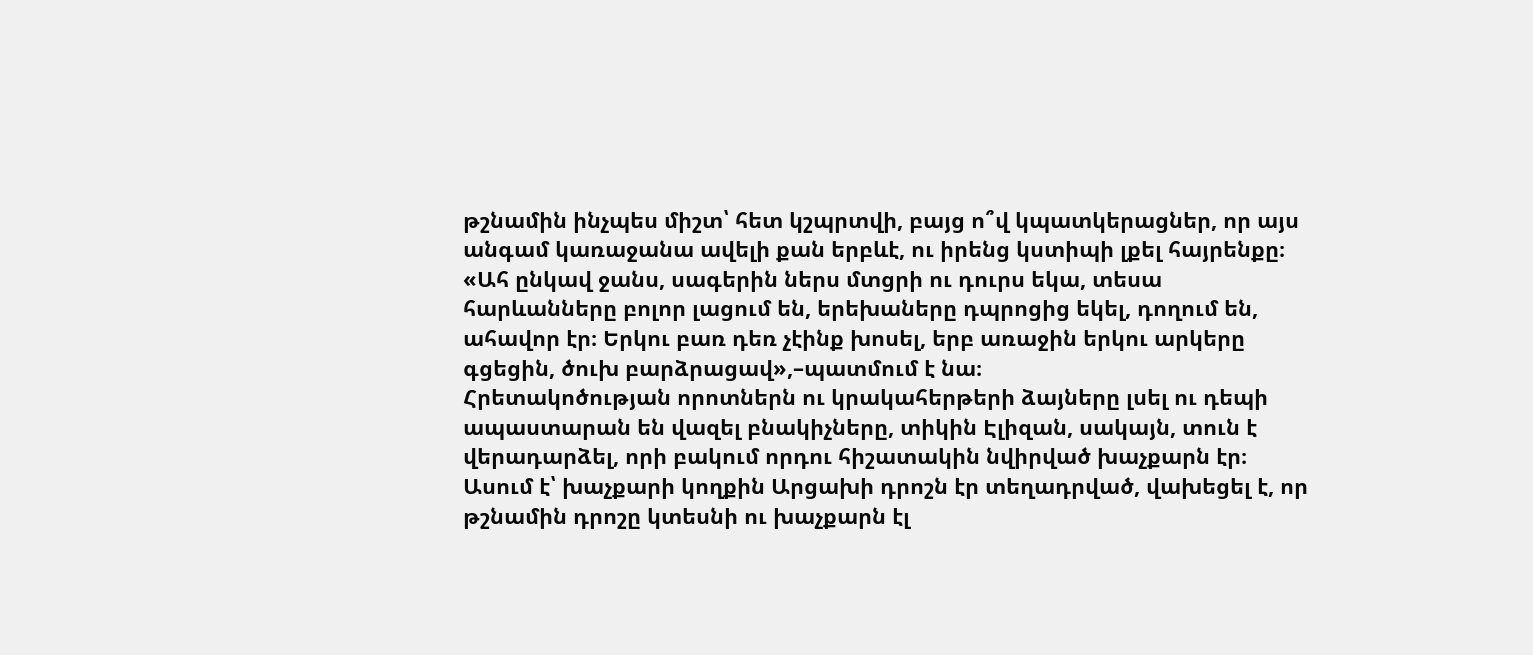թշնամին ինչպես միշտ՝ հետ կշպրտվի, բայց ո՞վ կպատկերացներ, որ այս անգամ կառաջանա ավելի քան երբևէ, ու իրենց կստիպի լքել հայրենքը։
«Ահ ընկավ ջանս, սագերին ներս մտցրի ու դուրս եկա, տեսա հարևանները բոլոր լացում են, երեխաները դպրոցից եկել, դողում են, ահավոր էր։ Երկու բառ դեռ չէինք խոսել, երբ առաջին երկու արկերը գցեցին, ծուխ բարձրացավ»,–պատմում է նա։
Հրետակոծության որոտներն ու կրակահերթերի ձայները լսել ու դեպի ապաստարան են վազել բնակիչները, տիկին Էլիզան, սակայն, տուն է վերադարձել, որի բակում որդու հիշատակին նվիրված խաչքարն էր։ Ասում է՝ խաչքարի կողքին Արցախի դրոշն էր տեղադրված, վախեցել է, որ թշնամին դրոշը կտեսնի ու խաչքարն էլ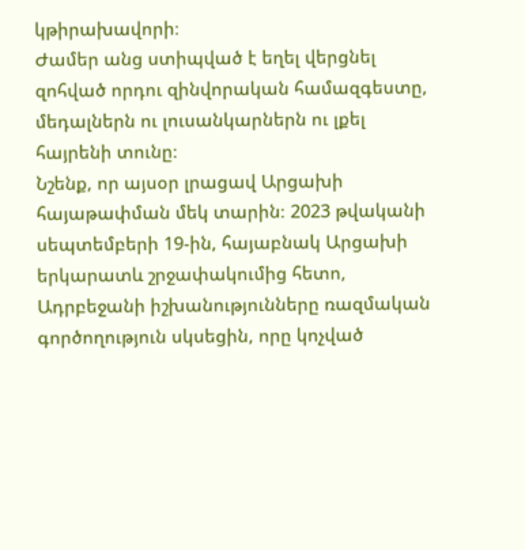կթիրախավորի։
Ժամեր անց ստիպված է եղել վերցնել զոհված որդու զինվորական համազգեստը, մեդալներն ու լուսանկարներն ու լքել հայրենի տունը։
Նշենք, որ այսօր լրացավ Արցախի հայաթափման մեկ տարին։ 2023 թվականի սեպտեմբերի 19-ին, հայաբնակ Արցախի երկարատև շրջափակումից հետո, Ադրբեջանի իշխանությունները ռազմական գործողություն սկսեցին, որը կոչված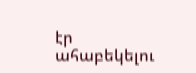էր ահաբեկելու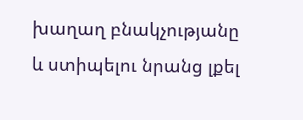խաղաղ բնակչությանը և ստիպելու նրանց լքել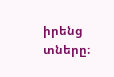իրենց տները։